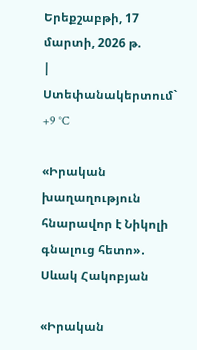Երեքշաբթի, 17 մարտի, 2026 թ.
|
Ստեփանակերտում`   +9 °C

«Իրական խաղաղություն հնարավոր է Նիկոլի գնալուց հետո»․ Սևակ Հակոբյան

«Իրական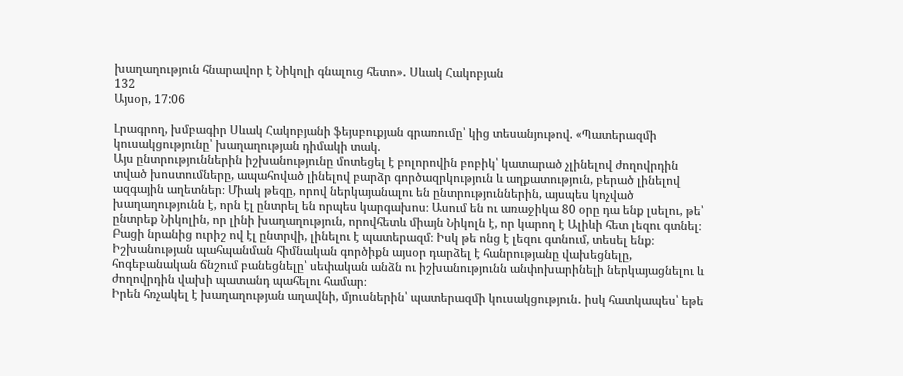խաղաղություն հնարավոր է Նիկոլի գնալուց հետո»․ Սևակ Հակոբյան
132
Այսօր, 17:06

Լրագրող, խմբագիր Սևակ Հակոբյանի ֆեյսբուքյան գրառումը՝ կից տեսանյութով. «Պատերազմի կուսակցությունը՝ խաղաղության դիմակի տակ.
Այս ընտրություններին իշխանությունը մոտեցել է բոլորովին բոբիկ՝ կատարած չլինելով ժողովրդին տված խոստումները, ապահոված լինելով բարձր գործազրկություն և աղքատություն, բերած լինելով ազգային աղետներ։ Միակ թեզը, որով ներկայանալու են ընտրություններին, այսպես կոչված խաղաղությունն է, որն էլ ընտրել են որպես կարգախոս։ Ասում են ու առաջիկա 80 օրը դա ենք լսելու, թե՝ ընտրեք Նիկոլին, որ լինի խաղաղություն, որովհետև միայն Նիկոլն է, որ կարող է Ալիևի հետ լեզու գտնել։ Բացի նրանից ուրիշ ով էլ ընտրվի, լինելու է պատերազմ։ Իսկ թե ոնց է լեզու գտնում, տեսել ենք։ Իշխանության պահպանման հիմնական գործիքն այսօր դարձել է հանրությանը վախեցնելը, հոգեբանական ճնշում բանեցնելը՝ սեփական անձն ու իշխանությունն անփոխարինելի ներկայացնելու և ժողովրդին վախի պատանդ պահելու համար։
Իրեն հռչակել է խաղաղության աղավնի, մյուսներին՝ պատերազմի կուսակցություն․ իսկ հատկապես՝ եթե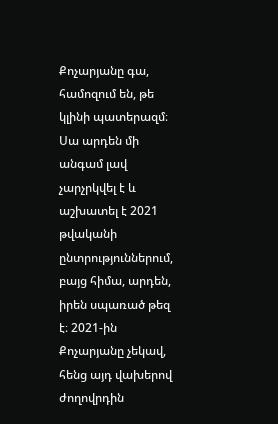Քոչարյանը գա, համոզում են, թե կլինի պատերազմ։ Սա արդեն մի անգամ լավ չարչրկվել է և աշխատել է 2021 թվականի ընտրություններում, բայց հիմա, արդեն, իրեն սպառած թեզ է։ 2021-ին Քոչարյանը չեկավ, հենց այդ վախերով ժողովրդին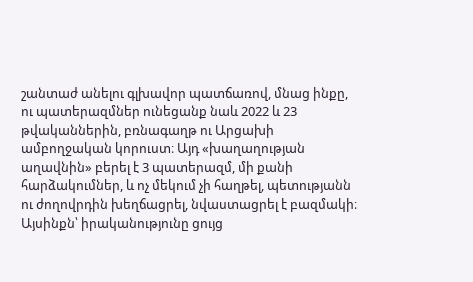շանտաժ անելու գլխավոր պատճառով, մնաց ինքը, ու պատերազմներ ունեցանք նաև 2022 և 23 թվականներին, բռնագաղթ ու Արցախի ամբողջական կորուստ։ Այդ «խաղաղության աղավնին» բերել է 3 պատերազմ, մի քանի հարձակումներ, և ոչ մեկում չի հաղթել, պետությանն ու ժողովրդին խեղճացրել, նվաստացրել է բազմակի։ Այսինքն՝ իրականությունը ցույց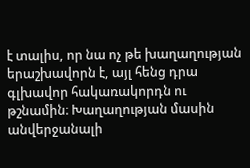է տալիս, որ նա ոչ թե խաղաղության երաշխավորն է, այլ հենց դրա գլխավոր հակառակորդն ու թշնամին։ Խաղաղության մասին անվերջանալի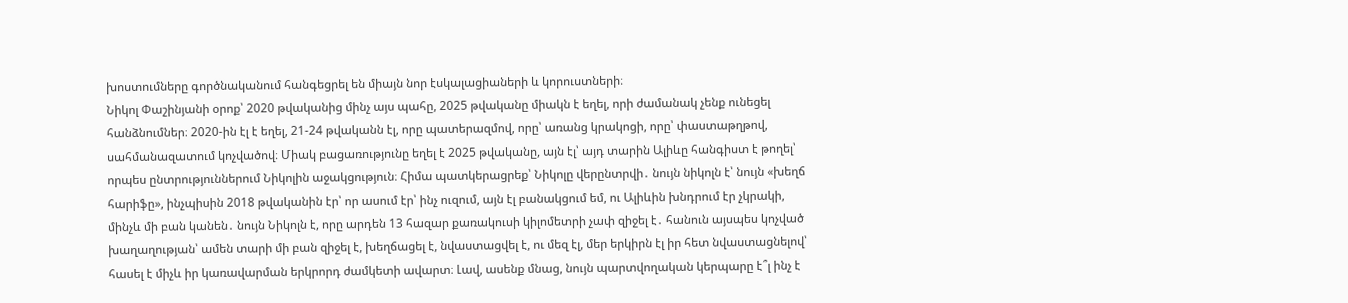խոստումները գործնականում հանգեցրել են միայն նոր էսկալացիաների և կորուստների։
Նիկոլ Փաշինյանի օրոք՝ 2020 թվականից մինչ այս պահը, 2025 թվականը միակն է եղել, որի ժամանակ չենք ունեցել հանձնումներ։ 2020-ին էլ է եղել, 21-24 թվականն էլ, որը պատերազմով, որը՝ առանց կրակոցի, որը՝ փաստաթղթով, սահմանազատում կոչվածով։ Միակ բացառությունը եղել է 2025 թվականը, այն էլ՝ այդ տարին Ալիևը հանգիստ է թողել՝ որպես ընտրություններում Նիկոլին աջակցություն։ Հիմա պատկերացրեք՝ Նիկոլը վերընտրվի․ նույն նիկոլն է՝ նույն «խեղճ հարիֆը», ինչպիսին 2018 թվականին էր՝ որ ասում էր՝ ինչ ուզում, այն էլ բանակցում եմ, ու Ալիևին խնդրում էր չկրակի, մինչև մի բան կանեն․ նույն Նիկոլն է, որը արդեն 13 հազար քառակուսի կիլոմետրի չափ զիջել է․ հանուն այսպես կոչված խաղաղության՝ ամեն տարի մի բան զիջել է, խեղճացել է, նվաստացվել է, ու մեզ էլ, մեր երկիրն էլ իր հետ նվաստացնելով՝ հասել է միչև իր կառավարման երկրորդ ժամկետի ավարտ։ Լավ, ասենք մնաց, նույն պարտվողական կերպարը է՞լ ինչ է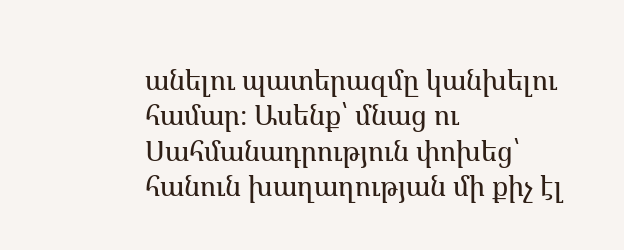անելու պատերազմը կանխելու համար։ Ասենք՝ մնաց ու Սահմանադրություն փոխեց՝ հանուն խաղաղության մի քիչ էլ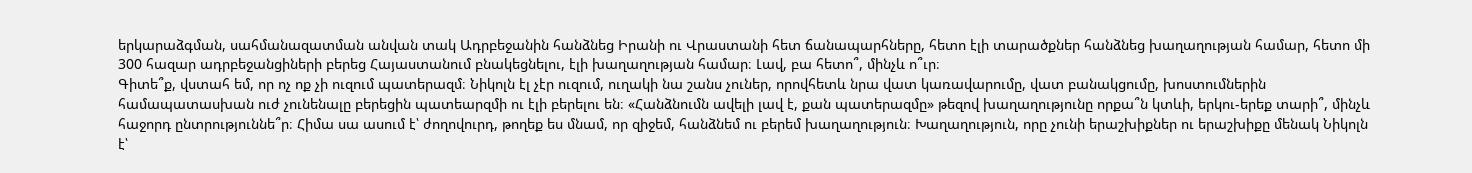երկարաձգման, սահմանազատման անվան տակ Ադրբեջանին հանձնեց Իրանի ու Վրաստանի հետ ճանապարհները, հետո էլի տարածքներ հանձնեց խաղաղության համար, հետո մի 300 հազար ադրբեջանցիների բերեց Հայաստանում բնակեցնելու, էլի խաղաղության համար։ Լավ, բա հետո՞, մինչև ո՞ւր։
Գիտե՞ք, վստահ եմ, որ ոչ ոք չի ուզում պատերազմ։ Նիկոլն էլ չէր ուզում, ուղակի նա շանս չուներ, որովհետև նրա վատ կառավարումը, վատ բանակցումը, խոստումներին համապատասխան ուժ չունենալը բերեցին պատեարզմի ու էլի բերելու են։ «Հանձնումն ավելի լավ է, քան պատերազմը» թեզով խաղաղությունը որքա՞ն կտևի, երկու-երեք տարի՞, մինչև հաջորդ ընտրություննե՞ր։ Հիմա սա ասում է՝ ժողովուրդ, թողեք ես մնամ, որ զիջեմ, հանձնեմ ու բերեմ խաղաղություն։ Խաղաղություն, որը չունի երաշխիքներ ու երաշխիքը մենակ Նիկոլն է՝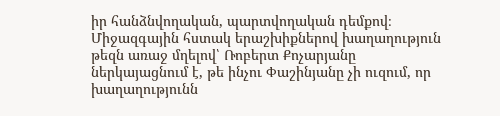իր հանձնվողական, պարտվողական դեմքով։
Միջազգային հստակ երաշխիքներով խաղաղություն թեզն առաջ մղելով՝ Ռոբերտ Քոչարյանը ներկայացնում է, թե ինչու Փաշինյանը չի ուզում, որ խաղաղությունն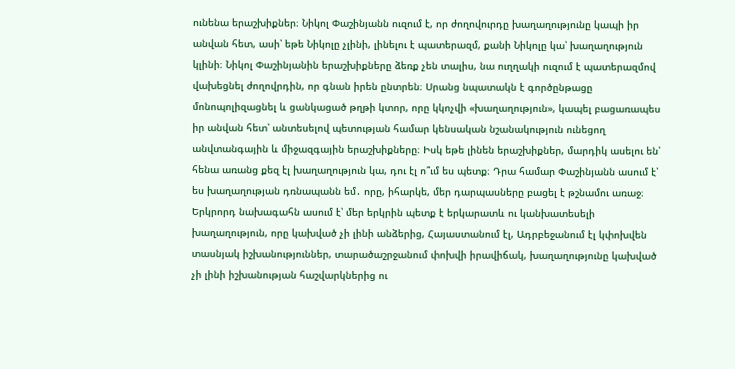ունենա երաշխիքներ։ Նիկոլ Փաշինյանն ուզում է, որ ժողովուրդը խաղաղությունը կապի իր անվան հետ, ասի՝ եթե Նիկոլը չլինի, լինելու է պատերազմ, քանի Նիկոլը կա՝ խաղաղություն կլինի։ Նիկոլ Փաշինյանին երաշխիքները ձեռք չեն տալիս, նա ուղղակի ուզում է պատերազմով վախեցնել ժողովրդին, որ գնան իրեն ընտրեն։ Սրանց նպատակն է գործընթացը մոնոպոլիզացնել և ցանկացած թղթի կտոր, որը կկոչվի «խաղաղություն», կապել բացառապես իր անվան հետ՝ անտեսելով պետության համար կենսական նշանակություն ունեցող անվտանգային և միջազգային երաշխիքները։ Իսկ եթե լինեն երաշխիքներ, մարդիկ ասելու են՝ հենա առանց քեզ էլ խաղաղություն կա, դու էլ ո՞ւմ ես պետք։ Դրա համար Փաշինյանն ասում է՝ ես խաղաղության դռնապանն եմ․ որը, իհարկե, մեր դարպասները բացել է թշնամու առաջ։
Երկրորդ նախագահն ասում է՝ մեր երկրին պետք է երկարատև ու կանխատեսելի խաղաղություն, որը կախված չի լինի անձերից, Հայաստանում էլ, Ադրբեջանում էլ կփոխվեն տասնյակ իշխանություններ, տարածաշրջանում փոխվի իրավիճակ, խաղաղությունը կախված չի լինի իշխանության հաշվարկներից ու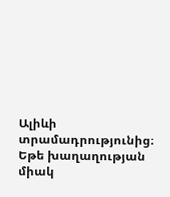Ալիևի տրամադրությունից։ Եթե խաղաղության միակ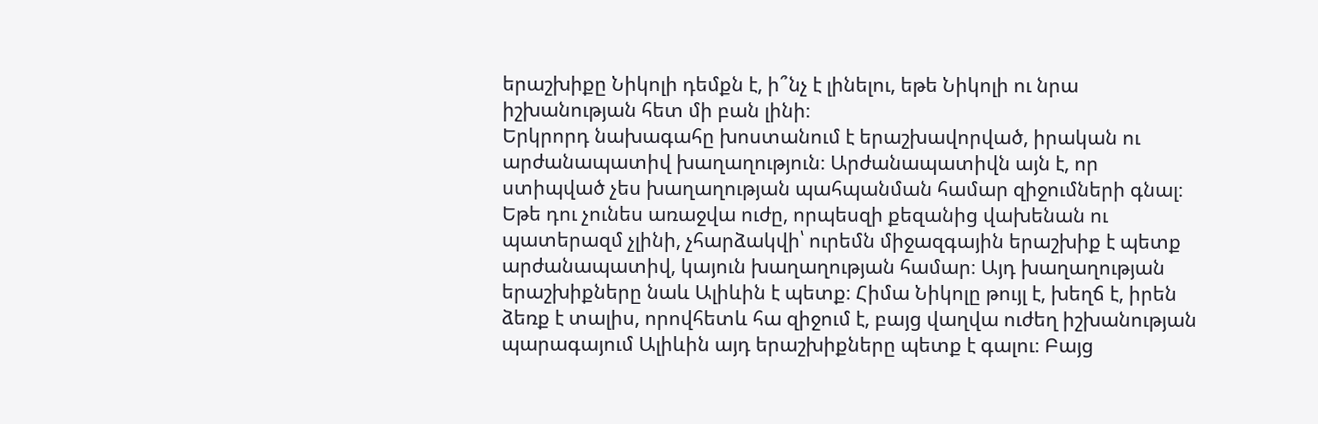երաշխիքը Նիկոլի դեմքն է, ի՞նչ է լինելու, եթե Նիկոլի ու նրա իշխանության հետ մի բան լինի։
Երկրորդ նախագահը խոստանում է երաշխավորված, իրական ու արժանապատիվ խաղաղություն։ Արժանապատիվն այն է, որ ստիպված չես խաղաղության պահպանման համար զիջումների գնալ։ Եթե դու չունես առաջվա ուժը, որպեսզի քեզանից վախենան ու պատերազմ չլինի, չհարձակվի՝ ուրեմն միջազգային երաշխիք է պետք արժանապատիվ, կայուն խաղաղության համար։ Այդ խաղաղության երաշխիքները նաև Ալիևին է պետք։ Հիմա Նիկոլը թույլ է, խեղճ է, իրեն ձեռք է տալիս, որովհետև հա զիջում է, բայց վաղվա ուժեղ իշխանության պարագայում Ալիևին այդ երաշխիքները պետք է գալու։ Բայց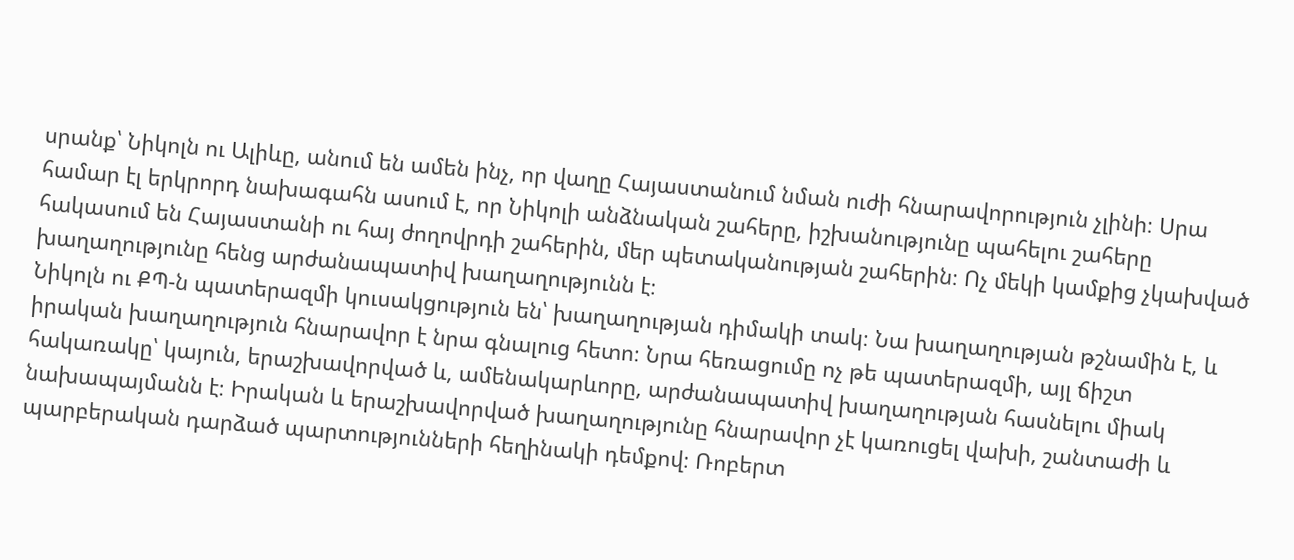սրանք՝ Նիկոլն ու Ալիևը, անում են ամեն ինչ, որ վաղը Հայաստանում նման ուժի հնարավորություն չլինի։ Սրա համար էլ երկրորդ նախագահն ասում է, որ Նիկոլի անձնական շահերը, իշխանությունը պահելու շահերը հակասում են Հայաստանի ու հայ ժողովրդի շահերին, մեր պետականության շահերին։ Ոչ մեկի կամքից չկախված խաղաղությունը հենց արժանապատիվ խաղաղությունն է։
Նիկոլն ու ՔՊ-ն պատերազմի կուսակցություն են՝ խաղաղության դիմակի տակ։ Նա խաղաղության թշնամին է, և իրական խաղաղություն հնարավոր է նրա գնալուց հետո։ Նրա հեռացումը ոչ թե պատերազմի, այլ ճիշտ հակառակը՝ կայուն, երաշխավորված և, ամենակարևորը, արժանապատիվ խաղաղության հասնելու միակ նախապայմանն է։ Իրական և երաշխավորված խաղաղությունը հնարավոր չէ կառուցել վախի, շանտաժի և պարբերական դարձած պարտությունների հեղինակի դեմքով։ Ռոբերտ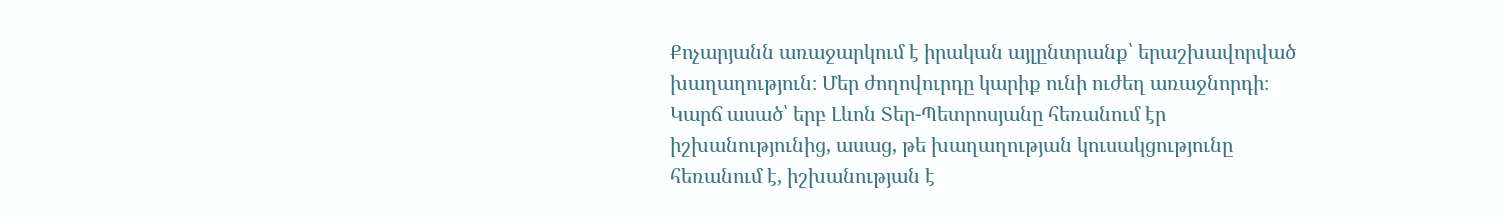Քոչարյանն առաջարկում է իրական այլընտրանք՝ երաշխավորված խաղաղություն։ Մեր ժողովուրդը կարիք ունի ուժեղ առաջնորդի։
Կարճ ասած՝ երբ Լևոն Տեր-Պետրոսյանը հեռանում էր իշխանությունից, ասաց, թե խաղաղության կուսակցությունը հեռանում է, իշխանության է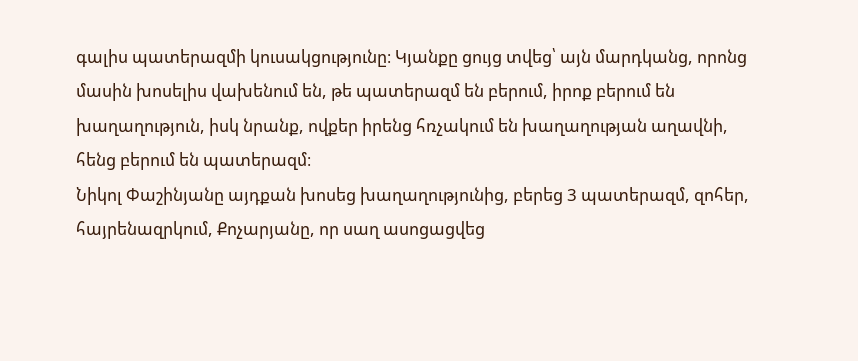գալիս պատերազմի կուսակցությունը։ Կյանքը ցույց տվեց՝ այն մարդկանց, որոնց մասին խոսելիս վախենում են, թե պատերազմ են բերում, իրոք բերում են խաղաղություն, իսկ նրանք, ովքեր իրենց հռչակում են խաղաղության աղավնի, հենց բերում են պատերազմ։
Նիկոլ Փաշինյանը այդքան խոսեց խաղաղությունից, բերեց 3 պատերազմ, զոհեր, հայրենազրկում, Քոչարյանը, որ սաղ ասոցացվեց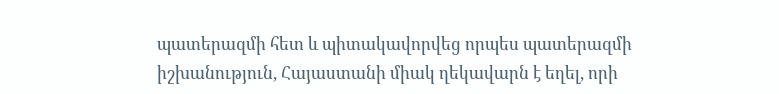պատերազմի հետ և պիտակավորվեց որպես պատերազմի իշխանություն, Հայաստանի միակ ղեկավարն է եղել, որի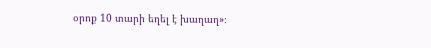օրոք 10 տարի եղել է խաղաղ»։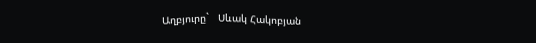Աղբյուրը`   Սևակ Հակոբյան